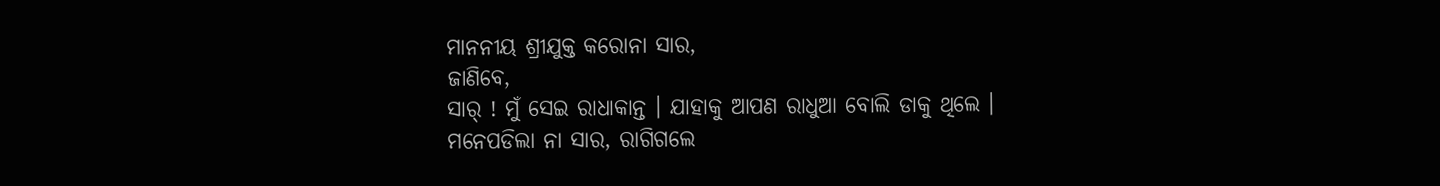ମାନନୀୟ ଶ୍ରୀଯୁକ୍ତ କରୋନା ସାର,
ଜାଣିବେ,
ସାର୍ ! ମୁଁ ସେଇ ରାଧାକାନ୍ତ । ଯାହାକୁ ଆପଣ ରାଧୁଆ ବୋଲି ଡାକୁ ଥିଲେ । ମନେପଡିଲା ନା ସାର, ରାଗିଗଲେ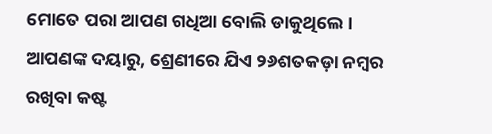ମୋତେ ପରା ଆପଣ ଗଧିଆ ବୋଲି ଡାକୁଥିଲେ ।
ଆପଣଙ୍କ ଦୟାରୁ, ଶ୍ରେଣୀରେ ଯିଏ ୨୬ଶତକଡ଼ା ନମ୍ବର ରଖିବା କଷ୍ଟ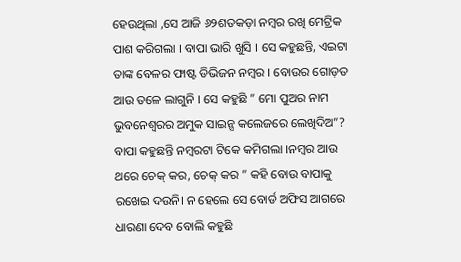ହେଉଥିଲା ,ସେ ଆଜି ୬୨ଶତକଡ଼ା ନମ୍ବର ରଖି ମେଟ୍ରିକ ପାଶ କରିଗଲା । ବାପା ଭାରି ଖୁସି । ସେ କହୁଛନ୍ତି, ଏଇଟା ତାଙ୍କ ବେଳର ଫାଷ୍ଟ ଡିଭିଜନ ନମ୍ବର । ବୋଉର ଗୋଡ଼ତ ଆଉ ତଳେ ଲାଗୁନି । ସେ କହୁଛି ” ମୋ ପୁଅର ନାମ ଭୁବନେଶ୍ଵରର ଅମୁକ ସାଇନ୍ସ କଲେଜରେ ଲେଖିଦିଅ”?
ବାପା କହୁଛନ୍ତି ନମ୍ବରଟା ଟିକେ କମିଗଲା ।ନମ୍ବର ଆଉ ଥରେ ଚେକ୍ କର, ଚେକ୍ କର ” କହି ବୋଉ ବାପାକୁ ରଖେଇ ଦଉନି। ନ ହେଲେ ସେ ବୋର୍ଡ ଅଫିସ ଆଗରେ ଧାରଣା ଦେବ ବୋଲି କହୁଛି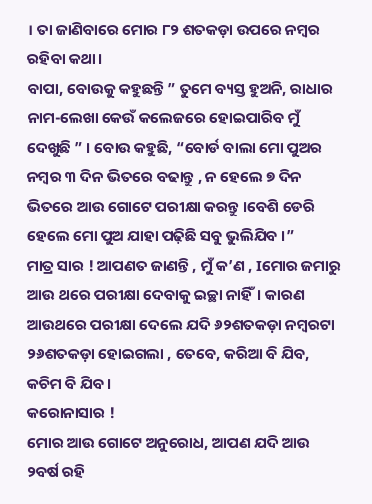। ତା ଜାଣିବାରେ ମୋର ୮୨ ଶତକଡ଼ା ଉପରେ ନମ୍ବର ରହିବା କଥା।
ବାପା, ବୋଉକୁ କହୁଛନ୍ତି ” ତୁମେ ବ୍ୟସ୍ତ ହୁଅନି, ରାଧାର ନାମ-ଲେଖା କେଉଁ କଲେଜରେ ହୋଇପାରିବ ମୁଁ ଦେଖୁଛି ” । ବୋଉ କହୁଛି, “ବୋର୍ଡ ବାଲା ମୋ ପୁଅର ନମ୍ବର ୩ ଦିନ ଭିତରେ ବଢାନ୍ତୁ , ନ ହେଲେ ୭ ଦିନ ଭିତରେ ଆଉ ଗୋଟେ ପରୀକ୍ଷା କରନ୍ତୁ ।ବେଶି ଡେରି ହେଲେ ମୋ ପୁଅ ଯାହା ପଢ଼ିଛି ସବୁ ଭୁଲିଯିବ ।”
ମାତ୍ର ସାର ! ଆପଣତ ଜାଣନ୍ତି , ମୁଁ କ’ଣ , Iମୋର ଜମାରୁ ଆଉ ଥରେ ପରୀକ୍ଷା ଦେବାକୁ ଇଚ୍ଛା ନାହିଁ। କାରଣ ଆଉଥରେ ପରୀକ୍ଷା ଦେଲେ ଯଦି ୬୨ଶତକଡ଼ା ନମ୍ବରଟା ୨୬ଶତକଡ଼ା ହୋଇଗଲା , ତେବେ, କରିଆ ବି ଯିବ, କଚିମ ବି ଯିବ ।
କରୋନାସାର !
ମୋର ଆଉ ଗୋଟେ ଅନୁରୋଧ, ଆପଣ ଯଦି ଆଉ ୨ବର୍ଷ ରହି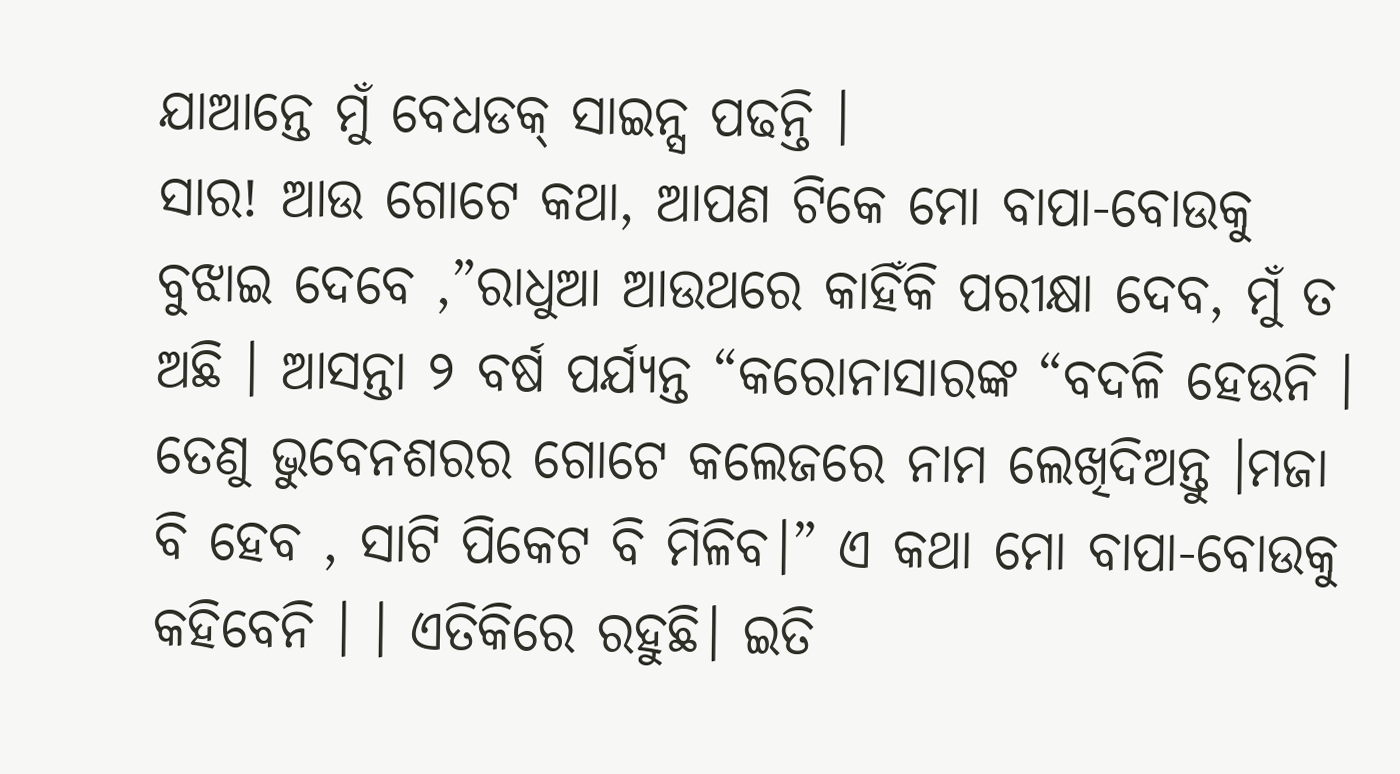ଯାଆନ୍ତେ ମୁଁ ବେଧଡକ୍ ସାଇନ୍ସ ପଢନ୍ତି ।
ସାର! ଆଉ ଗୋଟେ କଥା, ଆପଣ ଟିକେ ମୋ ବାପା-ବୋଉକୁ ବୁଝାଇ ଦେବେ ,”ରାଧୁଆ ଆଉଥରେ କାହିଁକି ପରୀକ୍ଷା ଦେବ, ମୁଁ ତ ଅଛି । ଆସନ୍ତା ୨ ବର୍ଷ ପର୍ଯ୍ୟନ୍ତ “କରୋନାସାରଙ୍କ “ବଦଳି ହେଉନି । ତେଣୁ ଭୁବେନଶରର ଗୋଟେ କଲେଜରେ ନାମ ଲେଖିଦିଅନ୍ତୁ ।ମଜା ବି ହେବ , ସାଟି ପିକେଟ ବି ମିଳିବ।” ଏ କଥା ମୋ ବାପା-ବୋଉକୁ କହିବେନି । । ଏତିକିରେ ରହୁଛି। ଇତି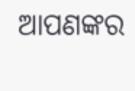ଆପଣଙ୍କର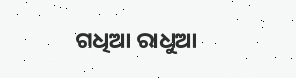ଗଧିଆ ରାଧୁଆ